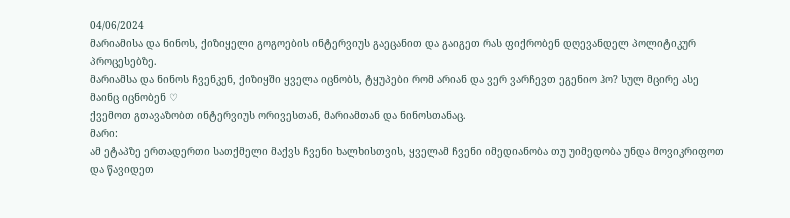04/06/2024
მარიამისა და ნინოს, ქიზიყელი გოგოების ინტერვიუს გაეცანით და გაიგეთ რას ფიქრობენ დღევანდელ პოლიტიკურ პროცესებზე.
მარიამსა და ნინოს ჩვენკენ, ქიზიყში ყველა იცნობს, ტყუპები რომ არიან და ვერ ვარჩევთ ეგენიო ჰო? სულ მცირე ასე მაინც იცნობენ ♡
ქვემოთ გთავაზობთ ინტერვიუს ორივესთან, მარიამთან და ნინოსთანაც.
მარი:
ამ ეტაპზე ერთადერთი სათქმელი მაქვს ჩვენი ხალხისთვის, ყველამ ჩვენი იმედიანობა თუ უიმედობა უნდა მოვიკრიფოთ და წავიდეთ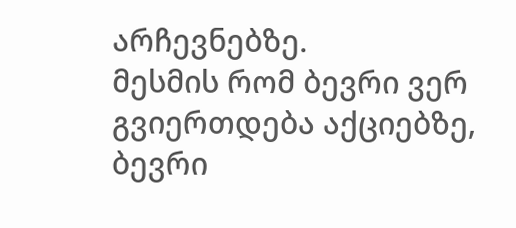არჩევნებზე.
მესმის რომ ბევრი ვერ გვიერთდება აქციებზე, ბევრი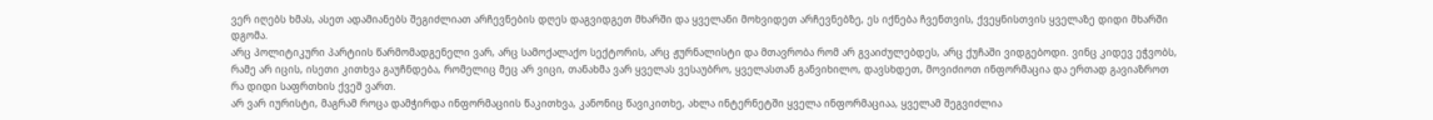ვერ იღებს ხმას, ასეთ ადამიანებს შეგიძლიათ არჩევნების დღეს დაგვიდგეთ მხარში და ყველანი მოხვიდეთ არჩევნებზე, ეს იქნება ჩვენთვის, ქვეყნისთვის ყველაზე დიდი მხარში დგომა.
არც პოლიტიკური პარტიის წარმომადგენელი ვარ, არც სამოქალაქო სექტორის, არც ჟურნალისტი და მთავრობა რომ არ გვაიძულებდეს, არც ქუჩაში ვიდგებოდი. ვინც კიდევ ეჭვობს, რამე არ იცის, ისეთი კითხვა გაუჩნდება, რომელიც მეც არ ვიცი, თანახმა ვარ ყველას ვესაუბრო, ყველასთან განვიხილო, დავსხდეთ, მოვიძიოთ ინფორმაცია და ერთად გავიაზროთ რა დიდი საფრთხის ქვეშ ვართ.
არ ვარ იურისტი, მაგრამ როცა დამჭირდა ინფორმაციის წაკითხვა, კანონიც წავიკითხე, ახლა ინტერნეტში ყველა ინფორმაციაა, ყველამ შეგვიძლია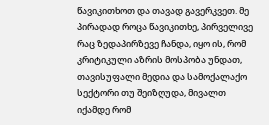წავიკითხოთ და თავად გავერკვეთ. მე პირადად როცა წავიკითხე, პირველივე რაც ზედაპირზევე ჩანდა, იყო ის, რომ კრიტიკული აზრის მოსპობა უნდათ, თავისუფალი მედია და სამოქალაქო სექტორი თუ შეიზღუდა, მივალთ იქამდე რომ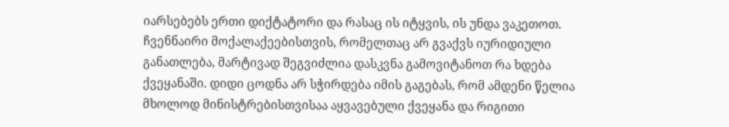იარსებებს ერთი დიქტატორი და რასაც ის იტყვის, ის უნდა ვაკეთოთ.
ჩვენნაირი მოქალაქეებისთვის, რომელთაც არ გვაქვს იურიდიული განათლება, მარტივად შეგვიძლია დასკვნა გამოვიტანოთ რა ხდება ქვეყანაში. დიდი ცოდნა არ სჭირდება იმის გაგებას, რომ ამდენი წელია მხოლოდ მინისტრებისთვისაა აყვავებული ქვეყანა და რიგითი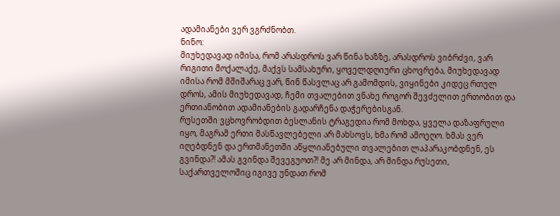ადამიანები ვერ ვგრძნობთ.
ნინო:
მიუხედავად იმისა, რომ არასდროს ვარ წინა ხაზზე, არასდროს ვიბრძვი, ვარ რიგითი მოქალაქე, მაქვს სამსახური, ყოველდღიური ცხოვრება, მიუხედავად იმისა რომ მშიშარაც ვარ, წინ წასვლაც არ გამომდის, ვიყინები კიდეც რთულ დროს, ამის მიუხედავად, ჩემი თვალებით ვნახე როგორ შევძელით ერთობით და ერთიანობით ადამიანების გადარჩენა დაჭერებისგან.
რუსეთში ვცხოვრობდით ბესლანის ტრაგედია რომ მოხდა, ყველა დაზაფრული იყო, მაგრამ ერთი მასწავლებელი არ მახსოვს, ხმა რომ ამოეღო. ხმას ვერ იღებდნენ და ერთმანეთში აწყლიანებული თვალებით ლაპარაკობდნენ, ეს გვინდა?! ამას გვინდა შევეგუოთ?! მე არ მინდა, არ მინდა რუსეთი, საქართველოშიც იგივე უნდათ რომ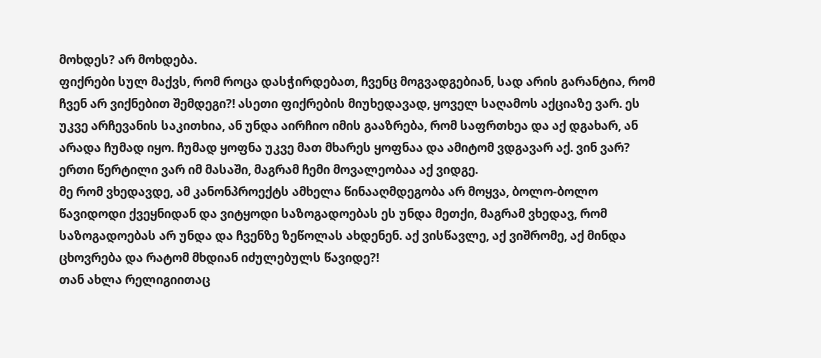მოხდეს? არ მოხდება.
ფიქრები სულ მაქვს, რომ როცა დასჭირდებათ, ჩვენც მოგვადგებიან, სად არის გარანტია, რომ ჩვენ არ ვიქნებით შემდეგი?! ასეთი ფიქრების მიუხედავად, ყოველ საღამოს აქციაზე ვარ. ეს უკვე არჩევანის საკითხია, ან უნდა აირჩიო იმის გააზრება, რომ საფრთხეა და აქ დგახარ, ან არადა ჩუმად იყო. ჩუმად ყოფნა უკვე მათ მხარეს ყოფნაა და ამიტომ ვდგავარ აქ. ვინ ვარ? ერთი წერტილი ვარ იმ მასაში, მაგრამ ჩემი მოვალეობაა აქ ვიდგე.
მე რომ ვხედავდე, ამ კანონპროექტს ამხელა წინააღმდეგობა არ მოყვა, ბოლო-ბოლო წავიდოდი ქვეყნიდან და ვიტყოდი საზოგადოებას ეს უნდა მეთქი, მაგრამ ვხედავ, რომ საზოგადოებას არ უნდა და ჩვენზე ზეწოლას ახდენენ. აქ ვისწავლე, აქ ვიშრომე, აქ მინდა ცხოვრება და რატომ მხდიან იძულებულს წავიდე?!
თან ახლა რელიგიითაც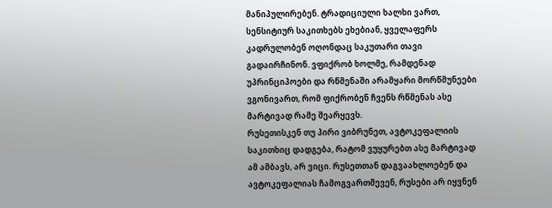მანიპულირებენ. ტრადიციული ხალხი ვართ, სენსიტიურ საკითხებს ეხებიან, ყველაფერს კადრულობენ ოღონდაც საკუთარი თავი გადაირჩინონ. ვფიქრობ ხოლმე, რამდენად უპრინციპოები და რწმენაში არამყარი მორწმუნეები ვგონივართ, რომ ფიქრობენ ჩვენს რწმენას ასე მარტივად რამე შეარყევს.
რუსეთისკენ თუ პირი ვიბრუნეთ, ავტოკეფალიის საკითხიც დადგება, რატომ ვუყურებთ ასე მარტივად ამ ამბავს, არ ვიცი. რუსეთთან დაგვაახლოებენ და ავტოკეფალიას ჩამოგვართმევენ, რუსები არ იყვნენ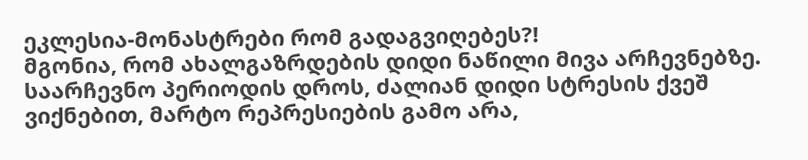ეკლესია-მონასტრები რომ გადაგვიღებეს?!
მგონია, რომ ახალგაზრდების დიდი ნაწილი მივა არჩევნებზე. საარჩევნო პერიოდის დროს, ძალიან დიდი სტრესის ქვეშ ვიქნებით, მარტო რეპრესიების გამო არა,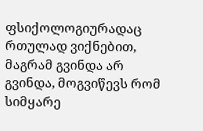ფსიქოლოგიურადაც რთულად ვიქნებით, მაგრამ გვინდა არ გვინდა, მოგვიწევს რომ სიმყარე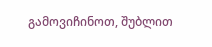გამოვიჩინოთ, შუბლით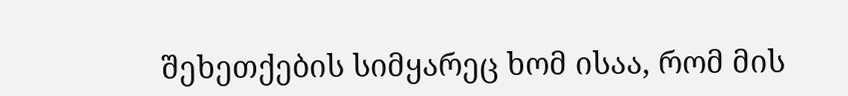შეხეთქების სიმყარეც ხომ ისაა, რომ მის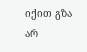იქით გზა არ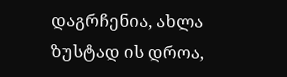დაგრჩენია, ახლა ზუსტად ის დროა,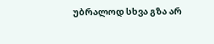უბრალოდ სხვა გზა არ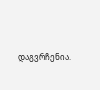დაგვრჩენია.